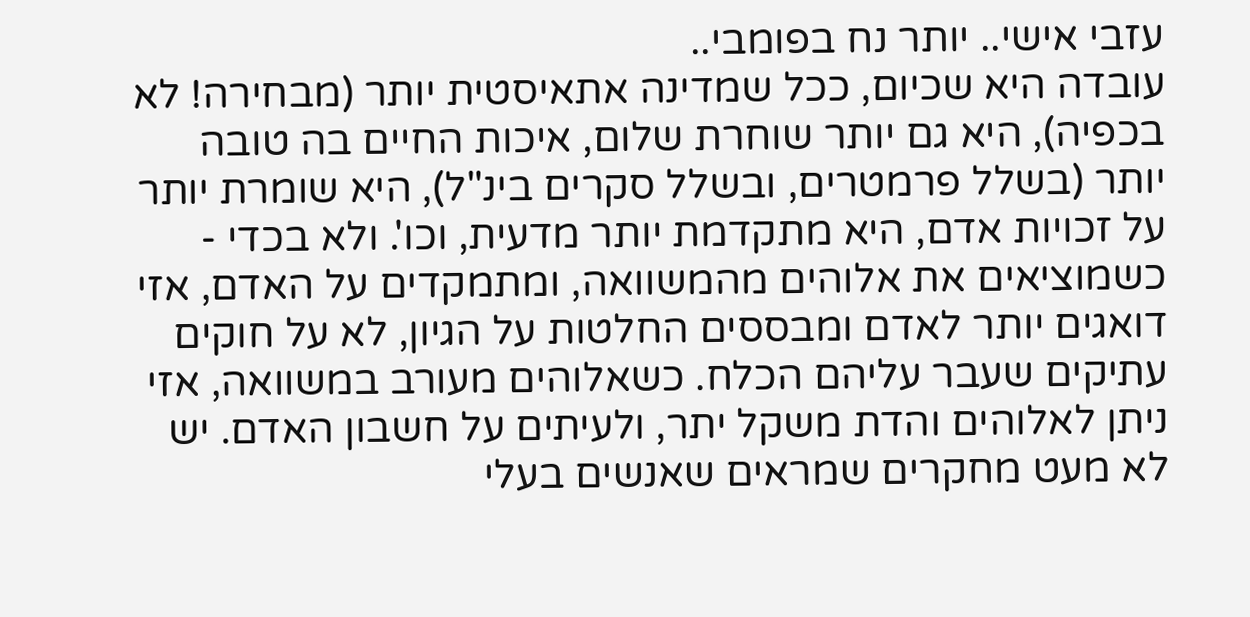עזבי אישי.. יותר נח בפומבי..
עובדה היא שכיום, ככל שמדינה אתאיסטית יותר (מבחירה! לא בכפיה), היא גם יותר שוחרת שלום, איכות החיים בה טובה יותר (בשלל פרמטרים, ובשלל סקרים בינ"ל), היא שומרת יותר על זכויות אדם, היא מתקדמת יותר מדעית, וכו'. ולא בכדי - כשמוציאים את אלוהים מהמשוואה, ומתמקדים על האדם, אזי דואגים יותר לאדם ומבססים החלטות על הגיון, לא על חוקים עתיקים שעבר עליהם הכלח. כשאלוהים מעורב במשוואה, אזי ניתן לאלוהים והדת משקל יתר, ולעיתים על חשבון האדם. יש לא מעט מחקרים שמראים שאנשים בעלי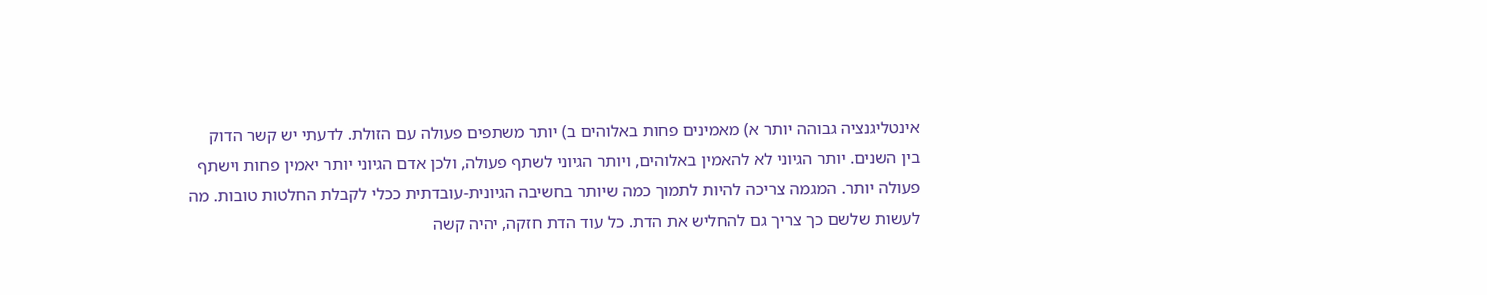אינטליגנציה גבוהה יותר א) מאמינים פחות באלוהים ב) יותר משתפים פעולה עם הזולת. לדעתי יש קשר הדוק בין השנים. יותר הגיוני לא להאמין באלוהים, ויותר הגיוני לשתף פעולה, ולכן אדם הגיוני יותר יאמין פחות וישתף פעולה יותר. המגמה צריכה להיות לתמוך כמה שיותר בחשיבה הגיונית-עובדתית ככלי לקבלת החלטות טובות. מה לעשות שלשם כך צריך גם להחליש את הדת. כל עוד הדת חזקה, יהיה קשה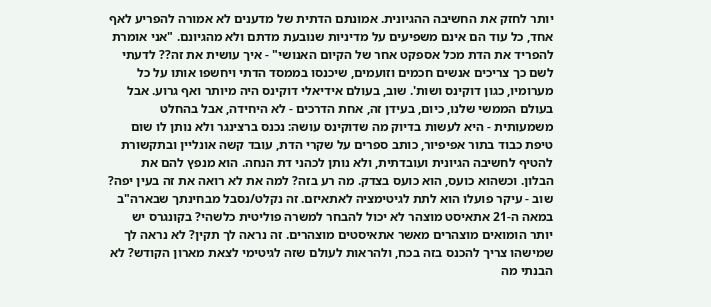יותר לחזק את החשיבה ההגיונית. אמונתם הדתית של מדענים לא אמורה להפריע לאף אחד, כל עוד הם אינם משפיעים על מדיניות שנובעת מדתם ולא מהגיונם. "אני אומרת להפריד את הדת מכל אספקט אחר של הקיום האנושי" - איך עושית את זה?? לדעתי לשם כך צריכים אנשים חכמים וזועמים, שיכנסו בממסד הדתי ויחשפו אותו על כל מערומיו, כגון דוקינס ושות'. שוב, בעולם אידיאלי דוקינס היה מיותר ואף גרוע. אבל בעולם הממשי שלנו, כיום, בעידן זה, אחת הדרכים - לא היחידה, אבל בהחלט משמעותית - היא לעשות בדיוק מה שדוקינס עושה: נכנס ברצינגר ולא נותן לו שום טיפת כבוד בתור אפיפיור, כותב ספרים על שקרי הדת, עובד קשה אונליין ובתקשורת להטיף לחשיבה הגיונית ועובדתית, ולא נותן לכהני דת הנחה. הוא מנפץ להם את הבלון. וכשהוא כועס, הוא כועס בצדק. מה רע בזה? למה את לא רואה את זה בעין יפה? שוב - עיקר פועלו הוא לתת לגיטימציה לאתאיזם. זה נקלט/נסבל מבחינתך שבארה"ב במאה ה-21 אתאיסט מוצהר לא יכול להבחר למשרה פוליטית כלשהי? בקונגרס יש יותר הומואים מוצהרים מאשר אתאיסטים מוצהרים. זה נראה לך תקין? לא נראה לך שמישהו צריך להכנס בזה בכח, ולהראות לעולם שזה לגיטימי לצאת מארון הקודש? לא הבנתי מה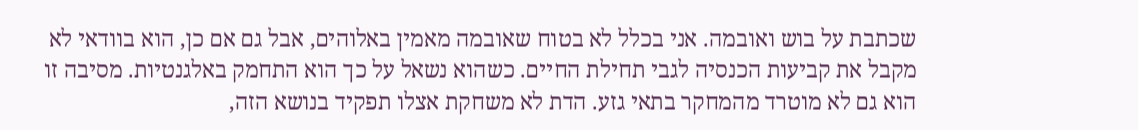שכתבת על בוש ואובמה. אני בכלל לא בטוח שאובמה מאמין באלוהים, אבל גם אם כן, הוא בוודאי לא מקבל את קביעות הכנסיה לגבי תחילת החיים. כשהוא נשאל על כך הוא התחמק באלגנטיות. מסיבה זו הוא גם לא מוטרד מהמחקר בתאי גזע. הדת לא משחקת אצלו תפקיד בנושא הזה,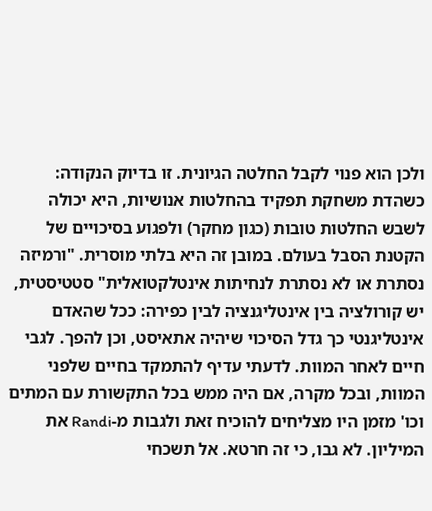ולכן הוא פנוי לקבל החלטה הגיונית. זו בדיוק הנקודה: כשהדת משחקת תפקיד בהחלטות אנושיות, היא יכולה לשבש החלטות טובות (כגון מחקר) ולפגוע בסיכויים של הקטנת הסבל בעולם. במובן זה היא בלתי מוסרית. "ורמיזה נסתרת או לא נסתרת לנחיתות אינטלקטואלית" סטטיסטית, יש קורולציה בין אינטליגנציה לבין כפירה: ככל שהאדם אינטליגנטי כך גדל הסיכוי שיהיה אתאיסט, וכן להפך. לגבי חיים לאחר המוות. לדעתי עדיף להתמקד בחיים שלפני המוות, ובכל מקרה, אם היה ממש בכל התקשורת עם המתים וכו' מזמן היו מצליחים להוכיח זאת ולגבות מ-Randi את המיליון. לא גבו, כי זה חרטא. אל תשכחי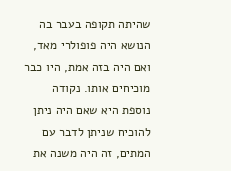שהיתה תקופה בעבר בה הנושא היה פופולרי מאד, ואם היה בזה אמת, היו כבר מוכיחים אותו. נקודה נוספת היא שאם היה ניתן להוכיח שניתן לדבר עם המתים, זה היה משנה את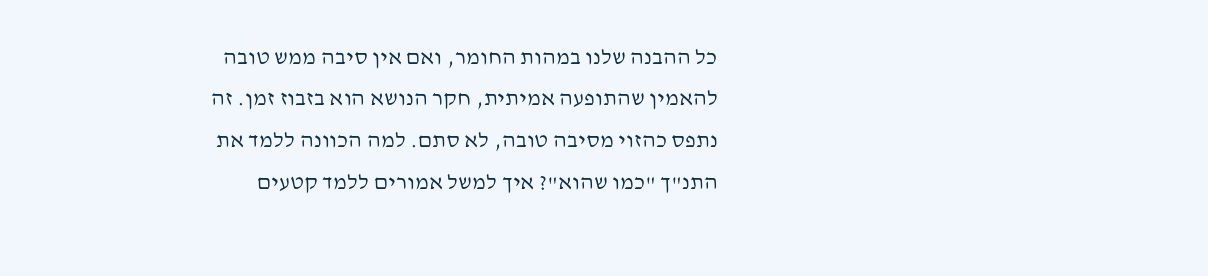כל ההבנה שלנו במהות החומר, ואם אין סיבה ממש טובה להאמין שהתופעה אמיתית, חקר הנושא הוא בזבוז זמן. זה נתפס כהזוי מסיבה טובה, לא סתם. למה הכוונה ללמד את התנ"ך "כמו שהוא"? איך למשל אמורים ללמד קטעים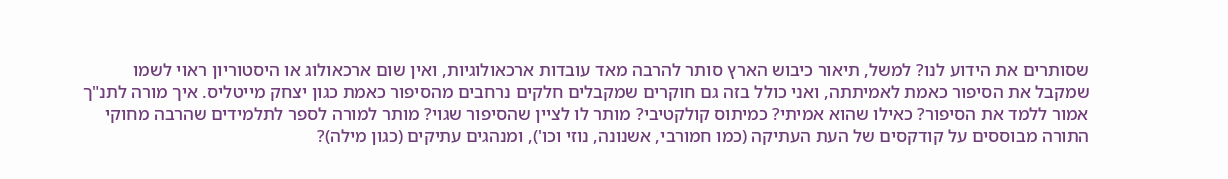שסותרים את הידוע לנו? למשל, תיאור כיבוש הארץ סותר להרבה מאד עובדות ארכאולוגיות, ואין שום ארכאולוג או היסטוריון ראוי לשמו שמקבל את הסיפור כאמת לאמיתתה, ואני כולל בזה גם חוקרים שמקבלים חלקים נרחבים מהסיפור כאמת כגון יצחק מייטליס. איך מורה לתנ"ך אמור ללמד את הסיפור? כאילו שהוא אמיתי? כמיתוס קולקטיבי? מותר לו לציין שהסיפור שגוי? מותר למורה לספר לתלמידים שהרבה מחוקי התורה מבוססים על קודקסים של העת העתיקה (כמו חמורבי, אשנונה, נוזי וכו'), ומנהגים עתיקים (כגון מילה)?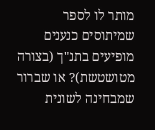מותר לו לספר שמיתוסים כנענים מופיעים בתנ"ך (בצורה מטושטשת)? או שברור שמבחינה לשונית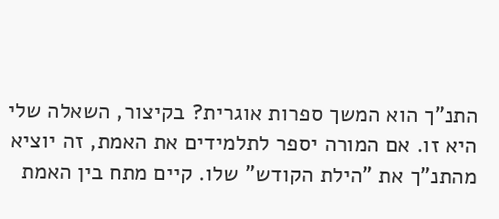התנ"ך הוא המשך ספרות אוגרית? בקיצור, השאלה שלי היא זו. אם המורה יספר לתלמידים את האמת, זה יוציא מהתנ"ך את "הילת הקודש" שלו. קיים מתח בין האמת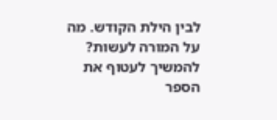לבין הילת הקודש. מה על המורה לעשות? להמשיך לעטוף את הספר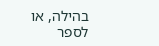בהילה, או לספר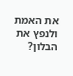את האמת ולנפץ את הבלון?